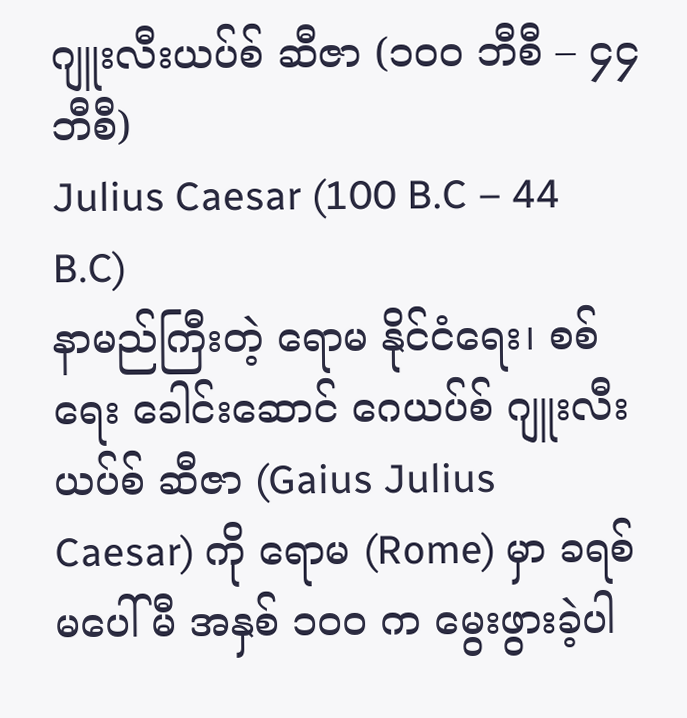ဂျူးလီးယပ်စ် ဆီဇာ (၁၀၀ ဘီစီ – ၄၄ ဘီစီ)
Julius Caesar (100 B.C – 44 B.C)
နာမည်ကြီးတဲ့ ရောမ နိုင်ငံရေး၊ စစ်ရေး ခေါင်းဆောင် ဂေယပ်စ် ဂျူးလီးယပ်စ် ဆီဇာ (Gaius Julius Caesar) ကို ရောမ (Rome) မှာ ခရစ်မပေါ်မီ အနှစ် ၁၀၀ က မွေးဖွားခဲ့ပါ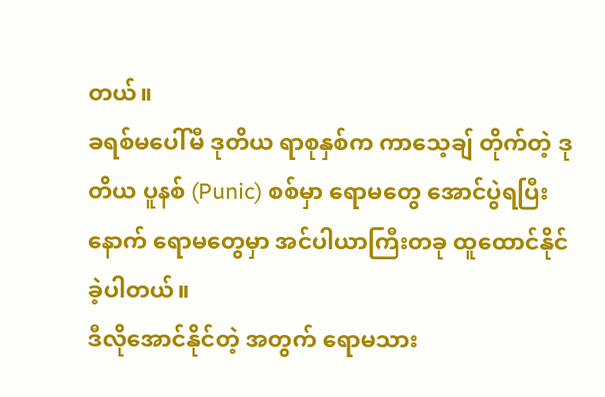တယ်။
ခရစ်မပေါ်မီ ဒုတိယ ရာစုနှစ်က ကာသေ့ချ် တိုက်တဲ့ ဒုတိယ ပူနစ် (Punic) စစ်မှာ ရောမတွေ အောင်ပွဲရပြီးနောက် ရောမတွေမှာ အင်ပါယာကြီးတခု ထူထောင်နိုင်ခဲ့ပါတယ်။
ဒီလိုအောင်နိုင်တဲ့ အတွက် ရောမသား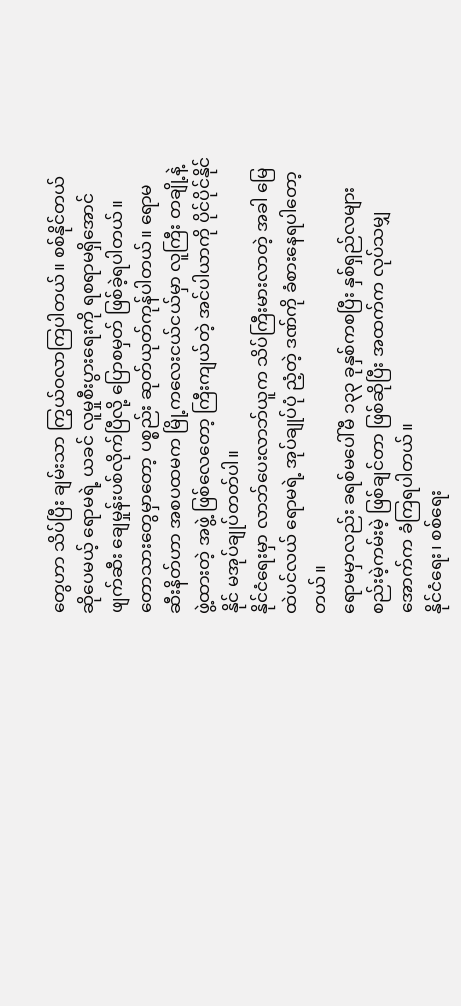တွေဟာ သိပ်ပြီး ချမ်းသာ ကြွယ်ဝလာကြပါတယ်။ စစ်နိုင်တယ် ဆိုပေမယ့် ရောမရဲ့ ယခင် လူမှုစီးပွားရေးကို ရစရာမရှိအောင် ဖျက်ဆီး ချေမှုန်းပစ်လိုက်ပြီလို့ ပြောစမှတ် ဖြစ်ခဲ့ရပါတယ်။
တောသားတွေမှာတော့ ပစ္စည်း ဆုတ်ယုတ်ကုန်ပါတယ်။ ရောမ ဆီးနိတ်ဟာ အစပထမက မြို့ကလေးငယ်ငယ်မှာ လူကြီး တချို့နဲ့ ဖွဲ့ထားတဲ့ အဖွဲ့ ဖြစ်လေတော့ ကြီးကျယ်တဲ့ အင်ပါယာကို ပိုင်ပိုင်နိုင်နိုင် မအုပ်ချုပ်တတ်ပါ။
နိုင်ငံရေးမှာ လာဘ်ပေးလာဘ်ယူက သိပ်ကြီးမားလာတဲ့ အခါ မြေထဲပင်လယ် ရောမရဲ့ အုပ်ချုပ်ပုံ ညံ့တဲ့ ဒဏ်ကို ခံစားနေရပါတော့တယ်။
ရောမမှာလည်း ခရစ်မပေါ်မီ ၁၃၃ ခုနှစ်ကစပြီး နှစ်ရှည်လများ စည်းမဲ့ကမ်းမဲ့ ဖြစ်ချင်တာ ဖြစ်ဆိုပြီး အထက်က လုပ်သမျှ အောက်က ခံကြရပါတယ်။
နိုင်ငံရေး၊ စစ်ရေး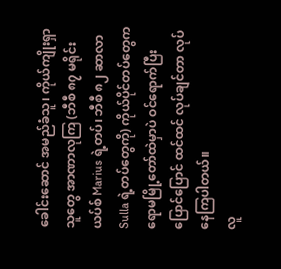ခေါင်းဆောင် အမည်ခံသူ၊ ကိုယ်ကျိုးရှာသူတွေ အာဏာလုကြ (ဘီစီ ၈၇ မရိုင်းယပ်စ် Marius ရဲ့တပ်၊ ဘီစီ ၈၂ ဆာလာ Sulla ရဲ့တပ်တွေကို) ကိုယ်ပိုင်တပ်တွေက ရောမမြို့တော်ထဲမှာပဲ ဝင်ရောက်ပြီး ပြောင်ပြောင် ထင်ထင် လုပ်ချင်တာ လုပ်နေကြပါတယ်။
လူ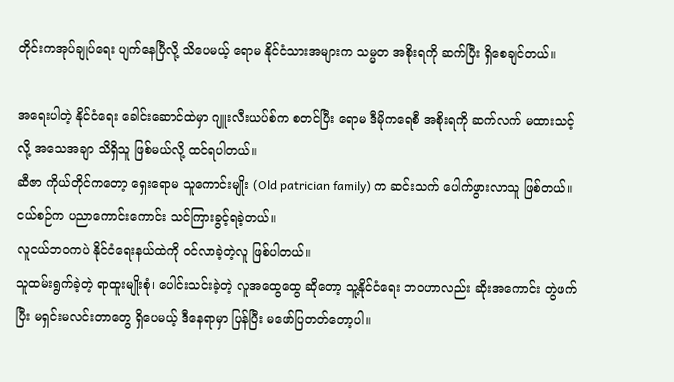တိုင်းကအုပ်ချုပ်ရေး ပျက်နေပြီလို့ သိပေမယ့် ရောမ နိုင်ငံသားအများက သမ္မတ အစိုးရကို ဆက်ပြီး ရှိစေချင်တယ်။

အရေးပါတဲ့ နိုင်ငံရေး ခေါင်းဆောင်ထဲမှာ ဂျူးလီးယပ်စ်က စတင်ပြီး ရောမ ဒီမိုကရေစီ အစိုးရကို ဆက်လက် မထားသင့်လို့ အသေအချာ သိရှိသူ ဖြစ်မယ်လို့ ထင်ရပါတယ်။
ဆီဇာ ကိုယ်တိုင်ကတော့ ရှေးရောမ သူကောင်းမျိုး (Old patrician family) က ဆင်းသက် ပေါက်ဖွားလာသူ ဖြစ်တယ်။ ငယ်စဉ်က ပညာကောင်းကောင်း သင်ကြားခွင့်ရခဲ့တယ်။
လူငယ်ဘဝကပဲ နိုင်ငံရေးနယ်ထဲကို ဝင်လာခဲ့တဲ့လူ ဖြစ်ပါတယ်။
သူထမ်းရွက်ခဲ့တဲ့ ရာထူးမျိုးစုံ၊ ပေါင်းသင်းခဲ့တဲ့ လူအထွေထွေ ဆိုတော့ သူ့နိုင်ငံရေး ဘဝဟာလည်း ဆိုးအကောင်း တွဲဖက်ပြီး မရှင်းမလင်းတာတွေ ရှိပေမယ့် ဒီနေရာမှာ ပြန်ပြီး မဖော်ပြတတ်တော့ပါ။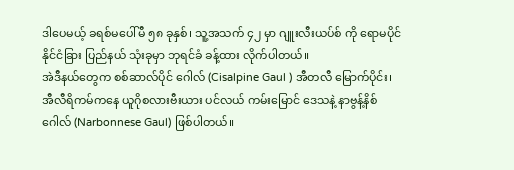ဒါပေမယ့် ခရစ်မပေါ်မီ ၅၈ ခုနှစ်၊ သူ့အသက် ၄၂ မှာ ဂျူးလီးယပ်စ် ကို ရောမပိုင် နိုင်ငံခြား ပြည်နယ် သုံးခုမှာ ဘုရင်ခံ ခန့်ထား လိုက်ပါတယ်။
အဲဒီနယ်တွေက စစ်ဆာလ်ပိုင် ဂေါလ် (Cisalpine Gaul ) အီတလီ မြောက်ပိုင်း၊ အီလီရိကမ်ကနေ ယူဂိုစလားဗီးယား ပင်လယ် ကမ်းမြောင် ဒေသနဲ့ နာဗွန့်နိစ် ဂေါလ် (Narbonnese Gaul) ဖြစ်ပါတယ်။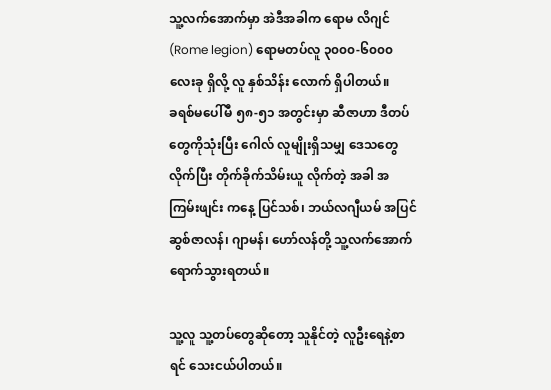သူ့လက်အောက်မှာ အဲဒီအခါက ရောမ လိဂျင် (Rome legion) ရောမတပ်လူ ၃၀၀၀-၆၀၀၀ လေးခု ရှိလို့ လူ နှစ်သိန်း လောက် ရှိပါတယ်။
ခရစ်မပေါ်မီ ၅၈-၅၁ အတွင်းမှာ ဆီဇာဟာ ဒီတပ်တွေကိုသုံးပြီး ဂေါလ် လူမျိုးရှိသမျှ ဒေသတွေ လိုက်ပြီး တိုက်ခိုက်သိမ်းယူ လိုက်တဲ့ အခါ အကြမ်းဖျင်း ကနေ့ ပြင်သစ်၊ ဘယ်လဂျီယမ် အပြင် ဆွစ်ဇာလန်၊ ဂျာမန်၊ ဟော်လန်တို့ သူ့လက်အောက် ရောက်သွားရတယ်။

သူ့လူ သူ့တပ်တွေဆိုတော့ သူနိုင်တဲ့ လူဦးရေနဲ့စာရင် သေးငယ်ပါတယ်။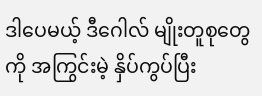ဒါပေမယ့် ဒီဂေါလ် မျိုးတူစုတွေကို အကြွင်းမဲ့ နှိပ်ကွပ်ပြီး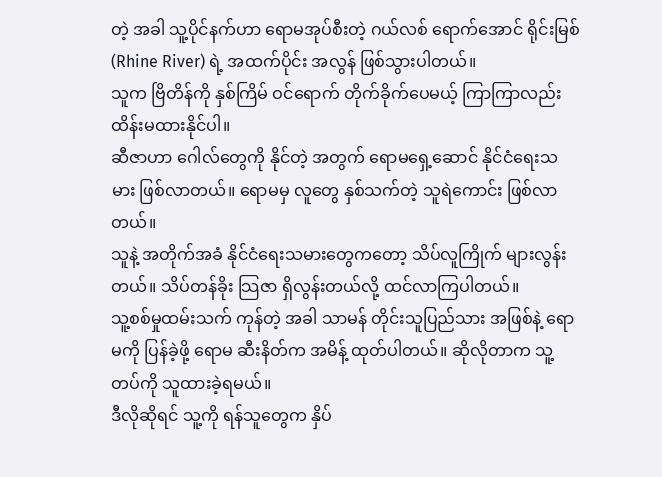တဲ့ အခါ သူ့ပိုင်နက်ဟာ ရောမအုပ်စီးတဲ့ ဂယ်လစ် ရောက်အောင် ရိုင်းမြစ် (Rhine River) ရဲ့ အထက်ပိုင်း အလွန် ဖြစ်သွားပါတယ်။
သူက ဗြိတိန်ကို နှစ်ကြိမ် ဝင်ရောက် တိုက်ခိုက်ပေမယ့် ကြာကြာလည်း ထိန်းမထားနိုင်ပါ။
ဆီဇာဟာ ဂေါလ်တွေကို နိုင်တဲ့ အတွက် ရောမရှေ့ဆောင် နိုင်ငံရေးသမား ဖြစ်လာတယ်။ ရောမမှ လူတွေ နှစ်သက်တဲ့ သူရဲကောင်း ဖြစ်လာတယ်။
သူနဲ့ အတိုက်အခံ နိုင်ငံရေးသမားတွေကတော့ သိပ်လူကြိုက် များလွန်းတယ်။ သိပ်တန်ခိုး သြဇာ ရှိလွန်းတယ်လို့ ထင်လာကြပါတယ်။
သူ့စစ်မှုထမ်းသက် ကုန်တဲ့ အခါ သာမန် တိုင်းသူပြည်သား အဖြစ်နဲ့ ရောမကို ပြန်ခဲ့ဖို့ ရောမ ဆီးနိတ်က အမိန့် ထုတ်ပါတယ်။ ဆိုလိုတာက သူ့တပ်ကို သူထားခဲ့ရမယ်။
ဒီလိုဆိုရင် သူ့ကို ရန်သူတွေက နှိပ်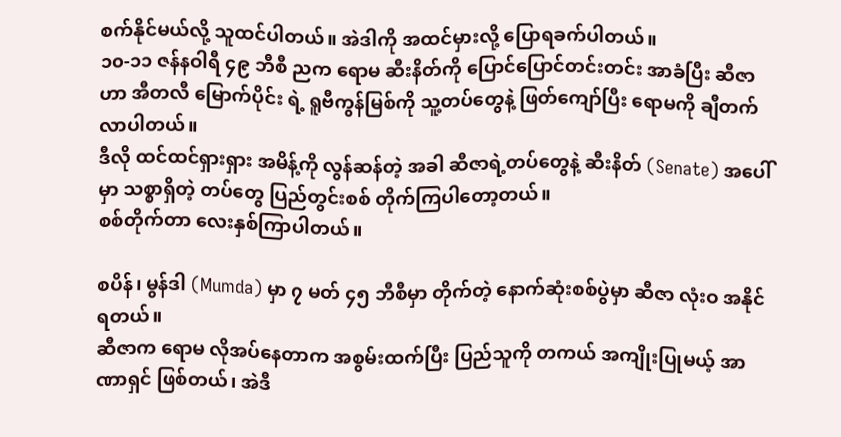စက်နိုင်မယ်လို့ သူထင်ပါတယ်။ အဲဒါကို အထင်မှားလို့ ပြောရခက်ပါတယ်။
၁၀-၁၁ ဇန်နဝါရီ ၄၉ ဘီစီ ညက ရောမ ဆီးနိတ်ကို ပြောင်ပြောင်တင်းတင်း အာခံပြီး ဆီဇာဟာ အီတလီ မြောက်ပိုင်း ရဲ့ ရူဗီကွန်မြစ်ကို သူ့တပ်တွေနဲ့ ဖြတ်ကျော်ပြီး ရောမကို ချီတက်လာပါတယ်။
ဒီလို ထင်ထင်ရှားရှား အမိန့်ကို လွန်ဆန်တဲ့ အခါ ဆီဇာရဲ့တပ်တွေနဲ့ ဆီးနိတ် (Senate) အပေါ်မှာ သစ္စာရှိတဲ့ တပ်တွေ ပြည်တွင်းစစ် တိုက်ကြပါတော့တယ်။
စစ်တိုက်တာ လေးနှစ်ကြာပါတယ်။

စပိန်၊ မွန်ဒါ (Mumda) မှာ ၇ မတ် ၄၅ ဘီစီမှာ တိုက်တဲ့ နောက်ဆုံးစစ်ပွဲမှာ ဆီဇာ လုံးဝ အနိုင်ရတယ်။
ဆီဇာက ရောမ လိုအပ်နေတာက အစွမ်းထက်ပြီး ပြည်သူကို တကယ် အကျိုးပြုမယ့် အာဏာရှင် ဖြစ်တယ်၊ အဲဒီ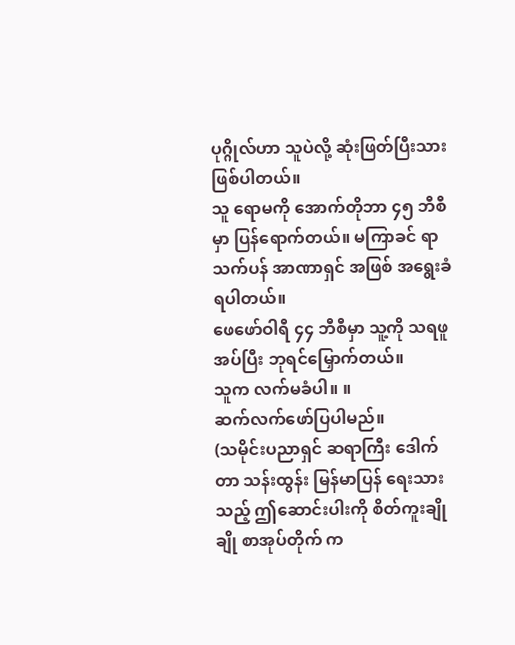ပုဂ္ဂိုလ်ဟာ သူပဲလို့ ဆုံးဖြတ်ပြီးသား ဖြစ်ပါတယ်။
သူ ရောမကို အောက်တိုဘာ ၄၅ ဘီစီမှာ ပြန်ရောက်တယ်။ မကြာခင် ရာသက်ပန် အာဏာရှင် အဖြစ် အရွေးခံရပါတယ်။
ဖေဖော်ဝါရီ ၄၄ ဘီစီမှာ သူ့ကို သရဖူအပ်ပြီး ဘုရင်မြှောက်တယ်။
သူက လက်မခံပါ။ ။
ဆက်လက်ဖော်ပြပါမည်။
(သမိုင်းပညာရှင် ဆရာကြီး ဒေါက်တာ သန်းထွန်း မြန်မာပြန် ရေးသားသည့် ဤဆောင်းပါးကို စိတ်ကူးချိုချို စာအုပ်တိုက် က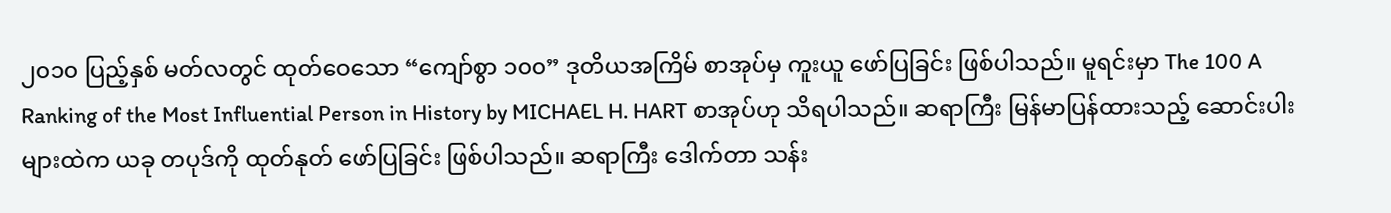၂၀၁၀ ပြည့်နှစ် မတ်လတွင် ထုတ်ဝေသော “ကျော်စွာ ၁၀၀” ဒုတိယအကြိမ် စာအုပ်မှ ကူးယူ ဖော်ပြခြင်း ဖြစ်ပါသည်။ မူရင်းမှာ The 100 A Ranking of the Most Influential Person in History by MICHAEL H. HART စာအုပ်ဟု သိရပါသည်။ ဆရာကြီး မြန်မာပြန်ထားသည့် ဆောင်းပါးများထဲက ယခု တပုဒ်ကို ထုတ်နုတ် ဖော်ပြခြင်း ဖြစ်ပါသည်။ ဆရာကြီး ဒေါက်တာ သန်း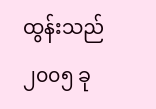ထွန်းသည် ၂၀၀၅ ခု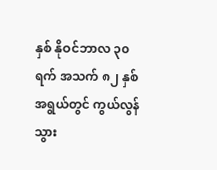နှစ် နိုဝင်ဘာလ ၃၀ ရက် အသက် ၈၂ နှစ် အရွယ်တွင် ကွယ်လွန်သွား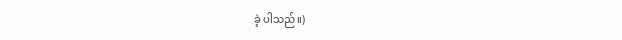ခဲ့ ပါသည်။)